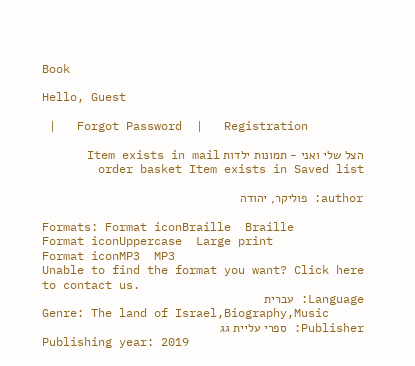Book

Hello, Guest

 |   Forgot Password  |   Registration

הצל שלי ואני - תמונות ילדות Item exists in mail order basket Item exists in Saved list

author: פוליקר, יהודה

Formats: Format iconBraille  Braille
Format iconUppercase  Large print
Format iconMP3  MP3
Unable to find the format you want? Click here to contact us.
Language: עברית
Genre: The land of Israel,Biography,Music
Publisher: ספרי עליית גג
Publishing year: 2019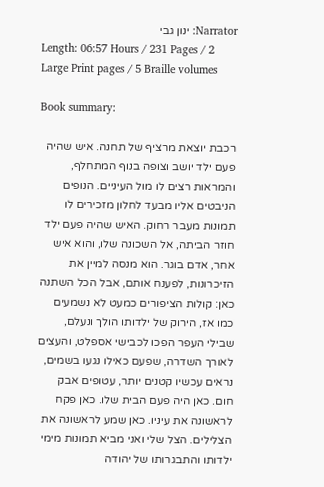Narrator: ינון גבי
Length: 06:57 Hours / 231 Pages / 2 Large Print pages / 5 Braille volumes

Book summary:

רכבת יוצאת מרציף של תחנה. איש שהיה פעם ילד יושב וצופה בנוף המתחלף, והמראות רצים לו מול העיניים. הנופים הניבטים אליו מבעד לחלון מזכירים לו תמונות מעבר רחוק. האיש שהיה פעם ילד חוזר הביתה, אל השכונה שלו, והוא איש אחר, אדם בוגר. הוא מנסה למיין את הזיכרונות, לפענח אותם, אבל הכל השתנה כאן: קולות הציפורים כמעט לא נשמעים כמו אז, הירוק של ילדותו הולך ונעלם, שבילי העפר הפכו לכבישי אספלט, והעצים לאורך השדרה, שפעם כאילו נגעו בשמים, נראים עכשיו קטנים יותר, עטופים אבק חום. כאן היה פעם הבית שלו. כאן פקח לראשונה את עיניו. כאן שמע לראשונה את הצלילים. הצל שלי ואני מביא תמונות מימי ילדותו והתבגרותו של יהודה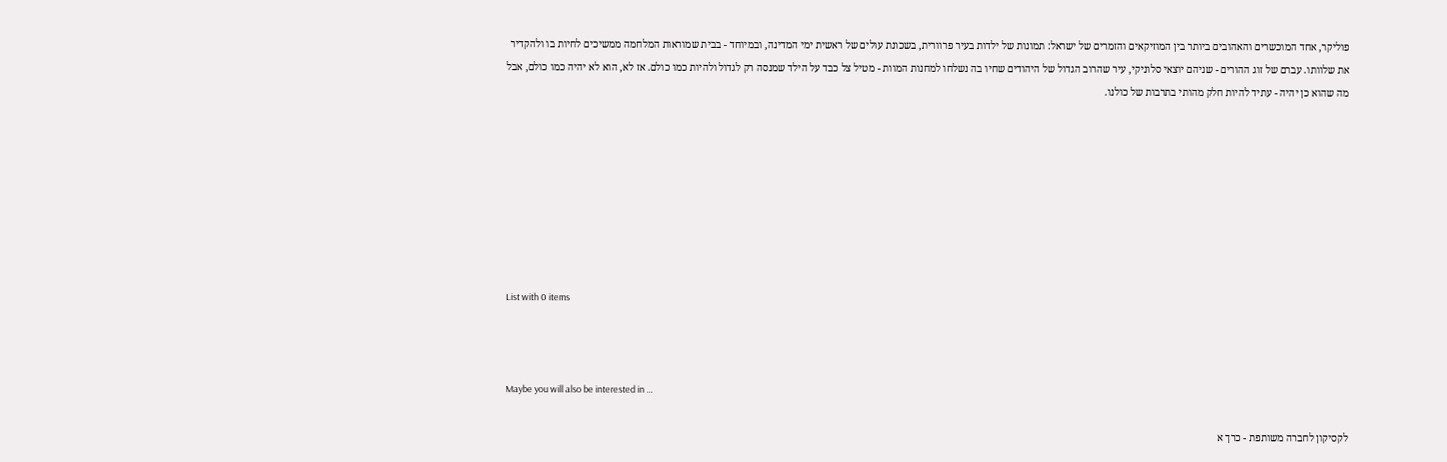פוליקר, אחד המוכשרים והאהובים ביותר בין המוזיקאים והזמרים של ישראל: תמונות של ילדות בעיר פרוורית, בשכונת עולים של ראשית ימי המדינה, ובמיוחד - בבית שמוראות המלחמה ממשיכים לחיות בו ולהקדיר את שלוותו. עברם של זוג ההורים - שניהם יוצאי סלוניקי, עיר שהרוב הגדול של היהודים שחיו בה נשלחו למחנות המוות - מטיל צל כבד על הילד שמנסה רק לגדול ולהיות כמו כולם. אז לא, הוא לא יהיה כמו כולם, אבל מה שהוא כן יהיה - עתיד להיות חלק מהותי בתרבות של כולנו.








List with 0 items



Maybe you will also be interested in …

לקסיקון לחברה משותפת - כרך א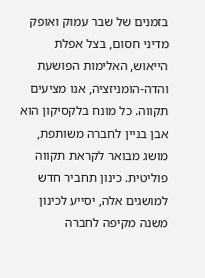בזמנים של שבר עמוק ואופק מדיני חסום, בצל אפלת הייאוש, האלימות הפושעת והדה-הומניזציה, אנו מציעים תקווה. כל מונח בלקסיקון הוא אבן בניין לחברה משותפת, מושג מבואר לקראת תקווה פוליטית. כינון תחביר חדש למושגים אלה, יסייע לכינון משנה מקיפה לחברה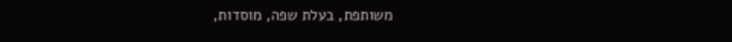משותפת, בעלת שפה, מוסדות,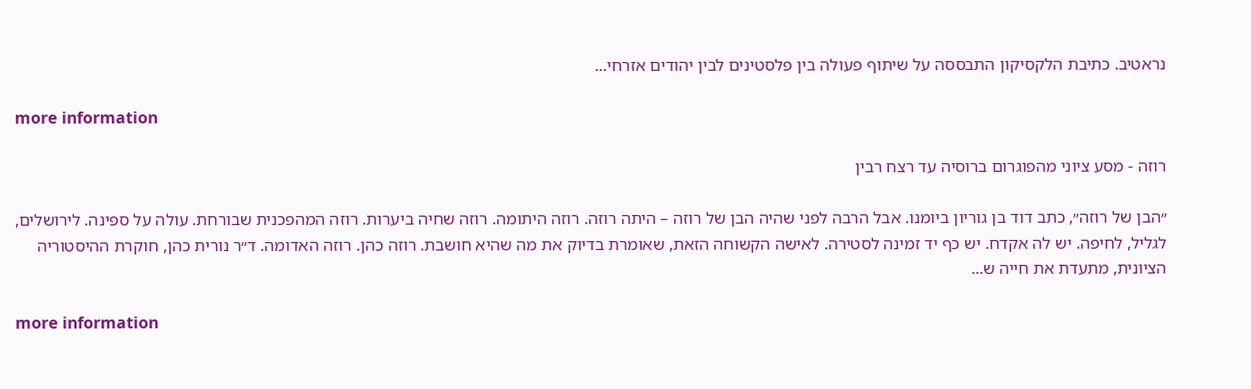נראטיב. כתיבת הלקסיקון התבססה על שיתוף פעולה בין פלסטינים לבין יהודים אזרחי...

more information

רוזה - מסע ציוני מהפוגרום ברוסיה עד רצח רבין

״הבן של רוזה״, כתב דוד בן גוריון ביומנו. אבל הרבה לפני שהיה הבן של רוזה – היתה רוזה. רוזה היתומה. רוזה שחיה ביערות. רוזה המהפכנית שבורחת. עולה על ספינה. לירושלים, לגליל, לחיפה. יש לה אקדח. יש כף יד זמינה לסטירה. לאישה הקשוחה הזאת, שאומרת בדיוק את מה שהיא חושבת. רוזה כהן. רוזה האדומה. ד״ר נורית כהן, חוקרת ההיסטוריה הציונית, מתעדת את חייה ש...

more information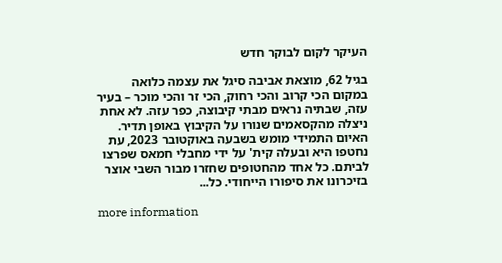העיקר לקום לבוקר חדש

בגיל 62, מוצאת אביבה סיגל את עצמה כלואה במקום הכי קרוב והכי רחוק, הכי זר והכי מוכר – בעיר עזה, שבתיה נראים מבתי קיבוצה, כפר עזה. לא אחת ניצלה מהקסאמים שנורו על הקיבוץ באופן תדיר. האיום התמידי מומש בשבעה באוקטובר 2023, עת נחטפו היא ובעלה קית' על ידי מחבלי חמאס שפרצו לביתם. כל אחד מהחטופים שחזרו מבור השבי אוצר בזיכרונו את סיפורו הייחודי. כל...

more information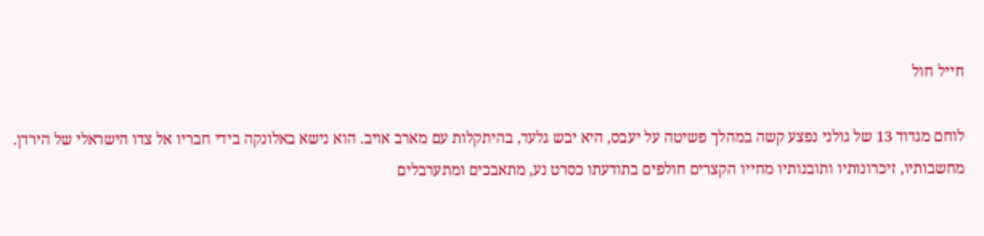חייל חול

לוחם מגדוד 13 של גולני נפצע קשה במהלך פשיטה על יעבס, היא יבש גלעד, בהיתקלות עם מארב אויב. הוא נישא באלונקה בידי חבריו אל צדו הישראלי של הירדן. מחשבותיו, זיכרונותיו ותובנותיו מחייו הקצרים חולפים בתודעתו כסרט נע, מתאבכים ומתערבלים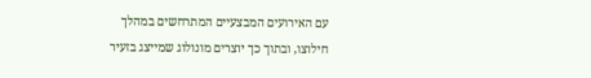עם האירועים המבצעיים המתרחשים במהלך חילוצו, ובתוך כך יוצרים מונולוג שמייצג בזעיר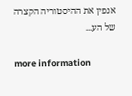אנפין את ההיסטוריה הקצרה של הע...

more information